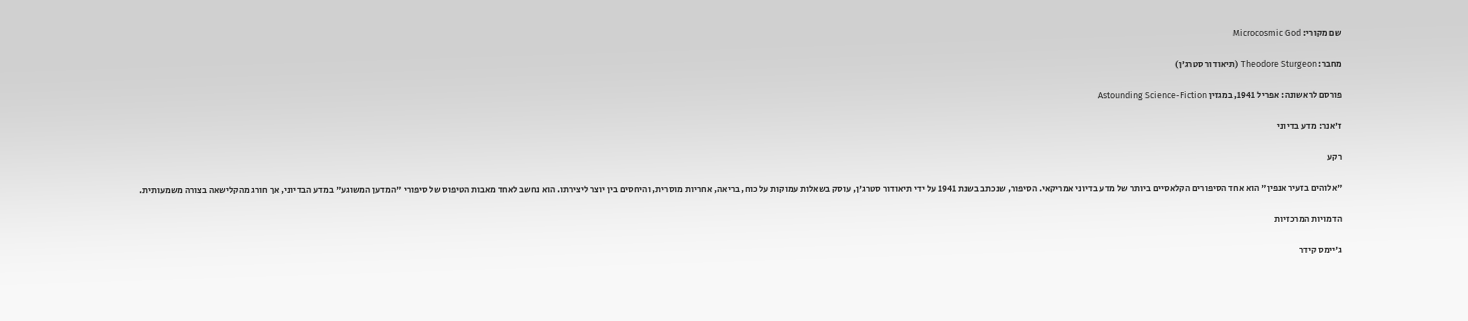שם מקורי: Microcosmic God

מחבר: Theodore Sturgeon (תיאודור סטרג'ן)

פורסם לראשונה: אפריל 1941, במגזין Astounding Science-Fiction

ז'אנר: מדע בדיוני

רקע

"אלוהים בזעיר אנפין" הוא אחד הסיפורים הקלאסיים ביותר של מדע בדיוני אמריקאי. הסיפור, שנכתב בשנת 1941 על ידי תיאודור סטרג'ן, עוסק בשאלות עמוקות על כוח, בריאה, אחריות מוסרית, והיחסים בין יוצר ליצירתו. הוא נחשב לאחד מאבות הטיפוס של סיפורי "המדען המשוגע" במדע הבדיוני, אך חורג מהקלישאה בצורה משמעותית.

הדמויות המרכזיות

ג'יימס קידר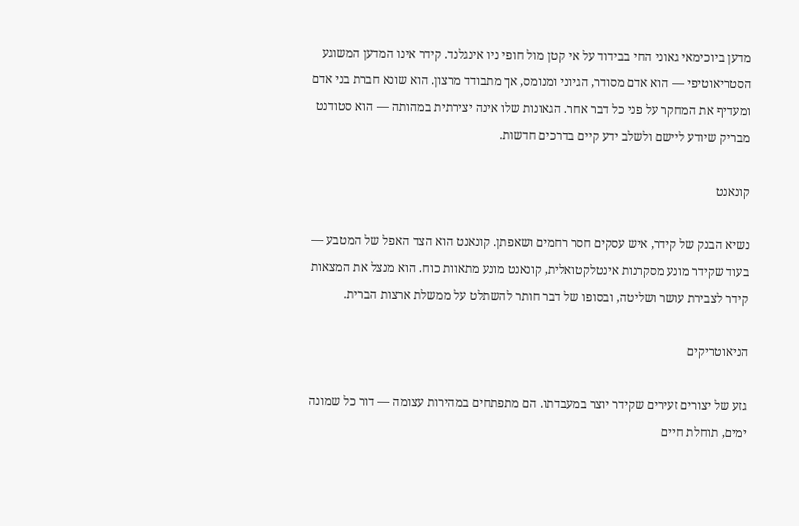מדען ביוכימאי גאוני החי בבידוד על אי קטן מול חופי ניו אינגלנד. קידר אינו המדען המשוגע הסטריאוטיפי — הוא אדם מסודר, הגיוני ומנומס, אך מתבודד מרצון. הוא שונא חברת בני אדם ומעדיף את המחקר על פני כל דבר אחר. הגאונות שלו אינה יצירתית במהותה — הוא סטודנט מבריק שיודע ליישם ולשלב ידע קיים בדרכים חדשות.

קונאנט

נשיא הבנק של קידר, איש עסקים חסר רחמים ושאפתן. קונאנט הוא הצד האפל של המטבע — בעוד שקידר מונע מסקרנות אינטלקטואלית, קונאנט מונע מתאוות כוח. הוא מנצל את המצאות קידר לצבירת עושר ושליטה, ובסופו של דבר חותר להשתלט על ממשלת ארצות הברית.

הניאוטריקים

גזע של יצורים זעירים שקידר יוצר במעבדתו. הם מתפתחים במהירות עצומה — דור כל שמונה ימים, תוחלת חיים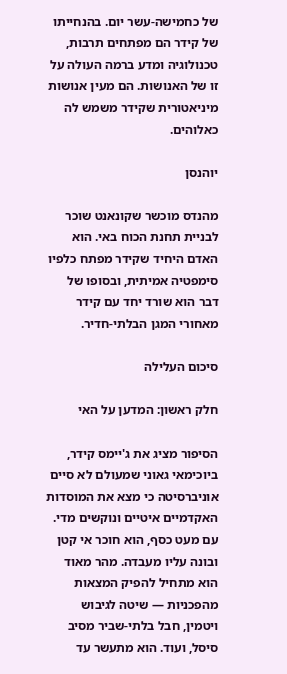של כחמישה-עשר יום. בהנחייתו של קידר הם מפתחים תרבות, טכנולוגיה ומדע ברמה העולה על זו של האנושות. הם מעין אנושות מיניאטורית שקידר משמש לה כאלוהים.

יוהנסן

מהנדס מוכשר שקונאנט שוכר לבניית תחנת הכוח באי. הוא האדם היחיד שקידר מפתח כלפיו סימפטיה אמיתית, ובסופו של דבר הוא שורד יחד עם קידר מאחורי המגן הבלתי-חדיר.

סיכום העלילה

חלק ראשון: המדען על האי

הסיפור מציג את ג'יימס קידר, ביוכימאי גאוני שמעולם לא סיים אוניברסיטה כי מצא את המוסדות האקדמיים איטיים ונוקשים מדי. עם מעט כסף, הוא חוכר אי קטן ובונה עליו מעבדה. מהר מאוד הוא מתחיל להפיק המצאות מהפכניות — שיטה לגיבוש ויטמין, חבל בלתי-שביר מסיב סיסל, ועוד. הוא מתעשר עד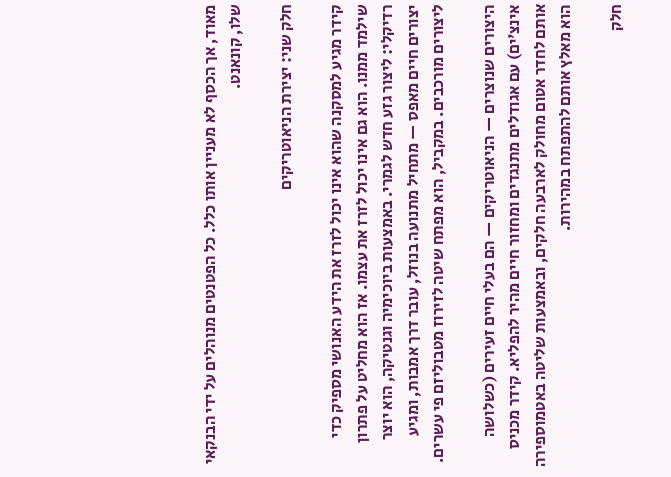מאוד, אך הכסף לא מעניין אותו כלל. כל הפטנטים מנוהלים על ידי הבנקאי שלו, קונאנט.

חלק שני: יצירת הניאוטריקים

קידר מגיע למסקנה שהוא אינו יכול לזרז את הידע האנושי מספיק כדי שילמד ממנו. הוא גם אינו יכול לזרז את עצמו. אז הוא מחליט על פתרון רדיקלי: ליצור גזע חדש לגמרי. באמצעות ביוכימיה וגנטיקה, הוא יוצר יצורים חיים מאפס — מתחיל מתנועה בנוזל, עובר דרך אמבות, ומגיע ליצורים מורכבים. במקביל, הוא מפתח שיטה לזירוז מטבוליזם פי עשרים.

היצורים שנוצרים — הניאוטריקים — הם בעלי חיים זעירים (כשלושה אינצ'ים) עם אגודלים מתנגדים ומחזור חיים מהיר להפליא. קידר מכניס אותם לחדר אטום מחולק לארבעה חלקים, ובאמצעות שליטה באטמוספירה הוא מאלץ אותם להתפתח במהירות.

חלק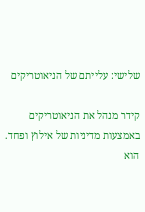שלישי: עלייתם של הניאוטריקים

קידר מנהל את הניאוטריקים באמצעות מדיניות של אילוץ ופחד. הוא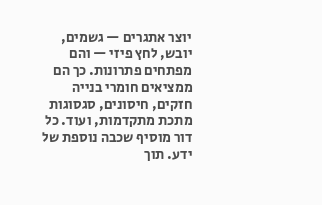יוצר אתגרים — גשמים, יובש, לחץ פיזי — והם מפתחים פתרונות. כך הם ממציאים חומרי בנייה חזקים, חיסונים, סגסוגות מתכת מתקדמות, ועוד. כל דור מוסיף שכבה נוספת של ידע. תוך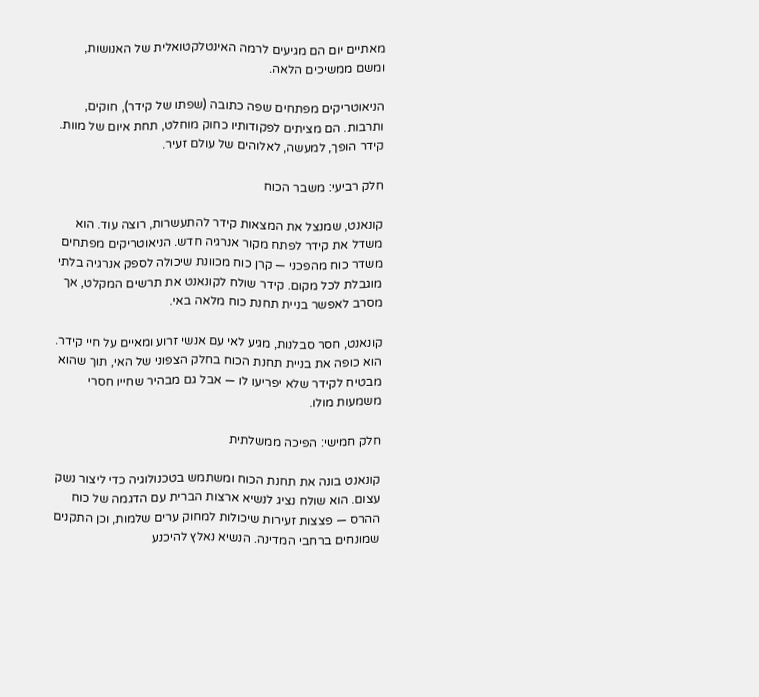מאתיים יום הם מגיעים לרמה האינטלקטואלית של האנושות, ומשם ממשיכים הלאה.

הניאוטריקים מפתחים שפה כתובה (שפתו של קידר), חוקים, ותרבות. הם מציתים לפקודותיו כחוק מוחלט, תחת איום של מוות. קידר הופך, למעשה, לאלוהים של עולם זעיר.

חלק רביעי: משבר הכוח

קונאנט, שמנצל את המצאות קידר להתעשרות, רוצה עוד. הוא משדל את קידר לפתח מקור אנרגיה חדש. הניאוטריקים מפתחים משדר כוח מהפכני — קרן כוח מכוונת שיכולה לספק אנרגיה בלתי מוגבלת לכל מקום. קידר שולח לקונאנט את תרשים המקלט, אך מסרב לאפשר בניית תחנת כוח מלאה באי.

קונאנט, חסר סבלנות, מגיע לאי עם אנשי זרוע ומאיים על חיי קידר. הוא כופה את בניית תחנת הכוח בחלק הצפוני של האי, תוך שהוא מבטיח לקידר שלא יפריעו לו — אבל גם מבהיר שחייו חסרי משמעות מולו.

חלק חמישי: הפיכה ממשלתית

קונאנט בונה את תחנת הכוח ומשתמש בטכנולוגיה כדי ליצור נשק עצום. הוא שולח נציג לנשיא ארצות הברית עם הדגמה של כוח ההרס — פצצות זעירות שיכולות למחוק ערים שלמות, וכן התקנים שמונחים ברחבי המדינה. הנשיא נאלץ להיכנע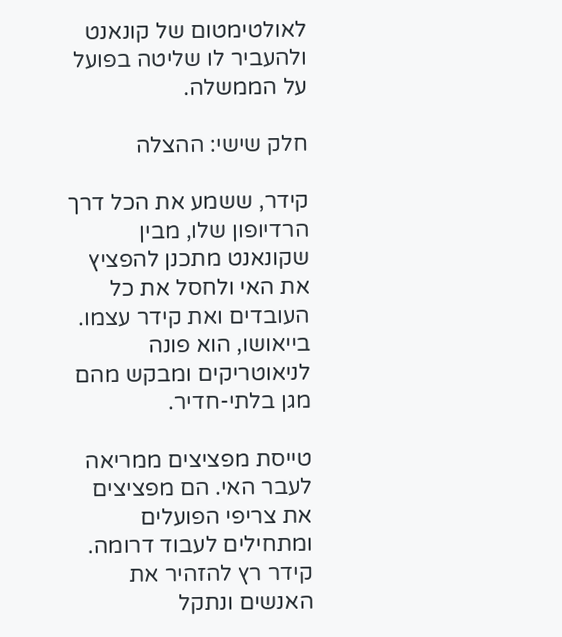לאולטימטום של קונאנט ולהעביר לו שליטה בפועל על הממשלה.

חלק שישי: ההצלה

קידר, ששמע את הכל דרך הרדיופון שלו, מבין שקונאנט מתכנן להפציץ את האי ולחסל את כל העובדים ואת קידר עצמו. בייאושו, הוא פונה לניאוטריקים ומבקש מהם מגן בלתי-חדיר.

טייסת מפציצים ממריאה לעבר האי. הם מפציצים את צריפי הפועלים ומתחילים לעבוד דרומה. קידר רץ להזהיר את האנשים ונתקל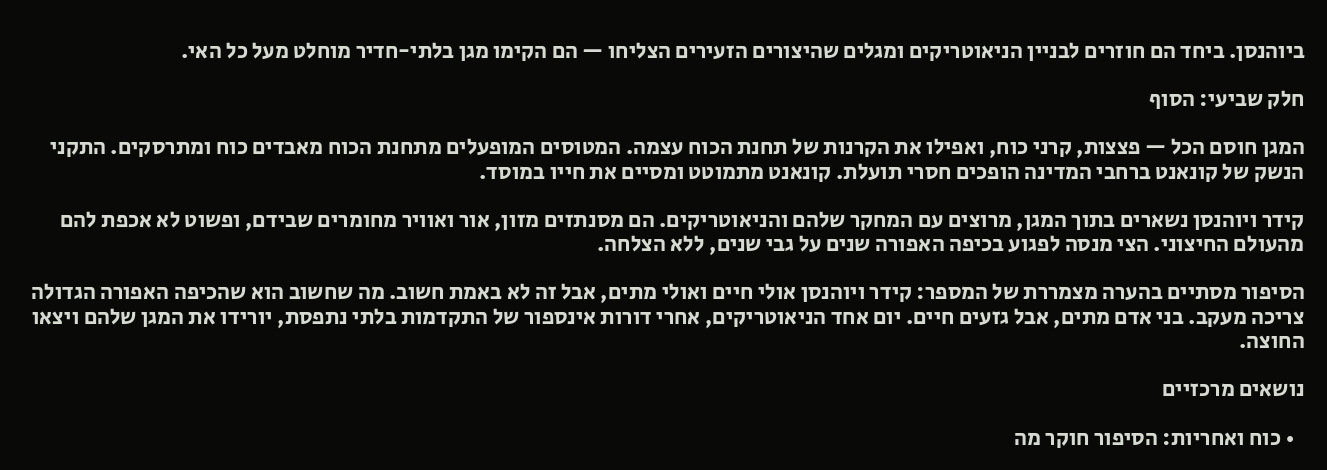ביוהנסן. ביחד הם חוזרים לבניין הניאוטריקים ומגלים שהיצורים הזעירים הצליחו — הם הקימו מגן בלתי-חדיר מוחלט מעל כל האי.

חלק שביעי: הסוף

המגן חוסם הכל — פצצות, קרני כוח, ואפילו את הקרנות של תחנת הכוח עצמה. המטוסים המופעלים מתחנת הכוח מאבדים כוח ומתרסקים. התקני הנשק של קונאנט ברחבי המדינה הופכים חסרי תועלת. קונאנט מתמוטט ומסיים את חייו במוסד.

קידר ויוהנסן נשארים בתוך המגן, מרוצים עם המחקר שלהם והניאוטריקים. הם מסנתזים מזון, אור ואוויר מחומרים שבידם, ופשוט לא אכפת להם מהעולם החיצוני. הצי מנסה לפגוע בכיפה האפורה שנים על גבי שנים, ללא הצלחה.

הסיפור מסתיים בהערה מצמררת של המספר: קידר ויוהנסן אולי חיים ואולי מתים, אבל זה לא באמת חשוב. מה שחשוב הוא שהכיפה האפורה הגדולה צריכה מעקב. בני אדם מתים, אבל גזעים חיים. יום אחד הניאוטריקים, אחרי דורות אינספור של התקדמות בלתי נתפסת, יורידו את המגן שלהם ויצאו החוצה.

נושאים מרכזיים

  • כוח ואחריות: הסיפור חוקר מה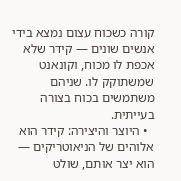קורה כשכוח עצום נמצא בידי אנשים שונים — קידר שלא אכפת לו מכוח, וקונאנט שמשתוקק לו. שניהם משתמשים בכוח בצורה בעייתית.
  • היוצר והיצירה: קידר הוא אלוהים של הניאוטריקים — הוא יצר אותם, שולט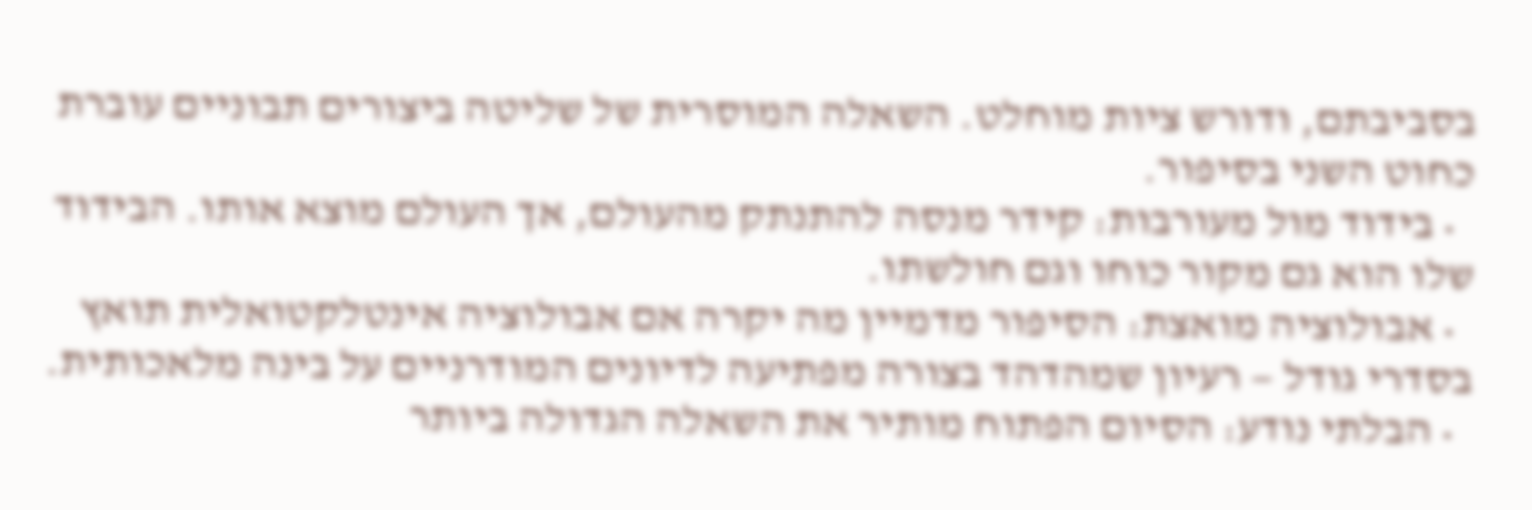בסביבתם, ודורש ציות מוחלט. השאלה המוסרית של שליטה ביצורים תבוניים עוברת כחוט השני בסיפור.
  • בידוד מול מעורבות: קידר מנסה להתנתק מהעולם, אך העולם מוצא אותו. הבידוד שלו הוא גם מקור כוחו וגם חולשתו.
  • אבולוציה מואצת: הסיפור מדמיין מה יקרה אם אבולוציה אינטלקטואלית תואץ בסדרי גודל — רעיון שמהדהד בצורה מפתיעה לדיונים המודרניים על בינה מלאכותית.
  • הבלתי נודע: הסיום הפתוח מותיר את השאלה הגדולה ביותר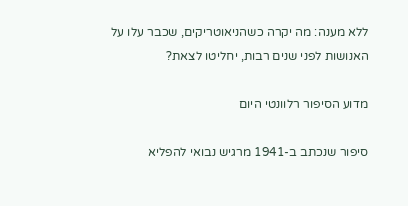ללא מענה: מה יקרה כשהניאוטריקים, שכבר עלו על האנושות לפני שנים רבות, יחליטו לצאת?

מדוע הסיפור רלוונטי היום

סיפור שנכתב ב-1941 מרגיש נבואי להפליא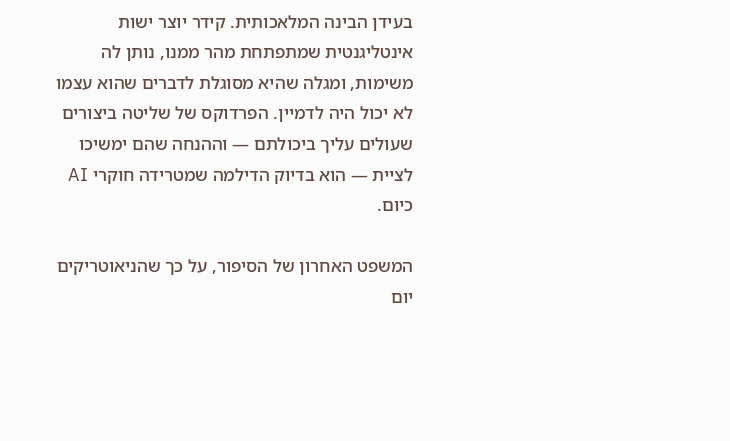בעידן הבינה המלאכותית. קידר יוצר ישות אינטליגנטית שמתפתחת מהר ממנו, נותן לה משימות, ומגלה שהיא מסוגלת לדברים שהוא עצמו לא יכול היה לדמיין. הפרדוקס של שליטה ביצורים שעולים עליך ביכולתם — וההנחה שהם ימשיכו לציית — הוא בדיוק הדילמה שמטרידה חוקרי AI כיום.

המשפט האחרון של הסיפור, על כך שהניאוטריקים יום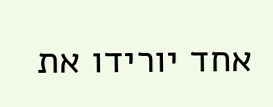אחד יורידו את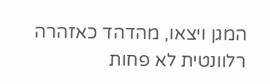המגן ויצאו, מהדהד כאזהרה רלוונטית לא פחות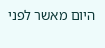היום מאשר לפני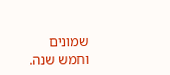שמונים וחמש שנה.